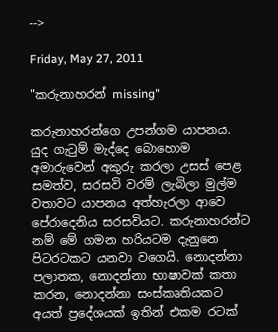-->

Friday, May 27, 2011

"කරුනාහරන් missing"

කරුනාහරන්ගෙ උපන්ගම යාපනය. යුද ගැ‍ටුම් මැද්දෙ බොහොම අමාරුවෙන් අකුරු කරලා උසස් පෙළ සමත්ව, සරසවි වරම් ලැබිලා මුල්ම වතාවට යාපනය අත්හැරලා ආවෙ පේරාදෙනිය සරසවියට. කරුනාහරන්ට නම් මේ ගමන හරියටම දැනුනෙ පිටරටකට යනවා වගෙයි. නොදන්නා පලාතක, නොදන්නා භාෂාවක් කතා කරන, නොදන්නා සංස්කෘතියකට අයත් ප්‍රදේශයක් ඉතින් එකම රටක්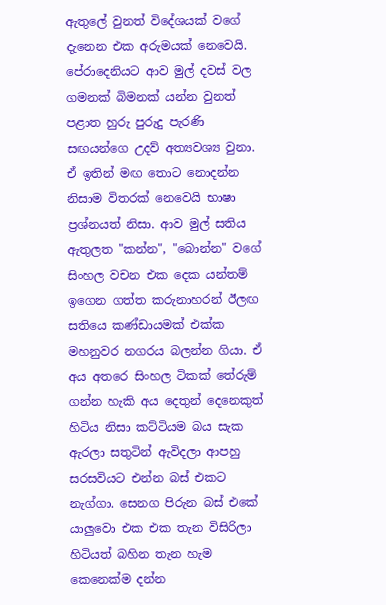ඇතුලේ වුනත් විදේශයක් වගේ දැනෙන එක අරුමයක් නෙවෙයි.
පේරාදෙනියට ආව මුල් දවස් වල ගමනක් බිමනක් යන්න වුනත් පළාත හුරු පුරුදු පැරණි සඟයන්ගෙ උදව් අත්‍යවශ්‍ය වුනා. ඒ ඉතින් මඟ තොට නොදන්න නිසාම විතරක් නෙවෙයි භාෂා ප්‍රශ්නයත් නිසා. ආව මුල් සතිය ඇතුලත "කන්න", "බොන්න" වගේ සිංහල වචන එක දෙක යන්තම් ඉගෙන ගත්ත කරුනාහරන් ඊලඟ සතියෙ කණ්ඩායමක් එක්ක මහනුවර නගරය බලන්න ගියා. ඒ අය අතරෙ සිංහල ටිකක් තේරුම් ගන්න හැකි අය දෙතුන් දෙනෙකුත් හිටිය නිසා කට්ටියම බය සැක ඇරලා සතුටින් ඇවිදලා ආපහු සරසවියට එන්න බස් එකට නැග්ගා. සෙනග පිරුන බස් එකේ යාලුවො එක එක තැන විසිරිලා හිටියත් බහින තැන හැම කෙනෙක්ම දන්න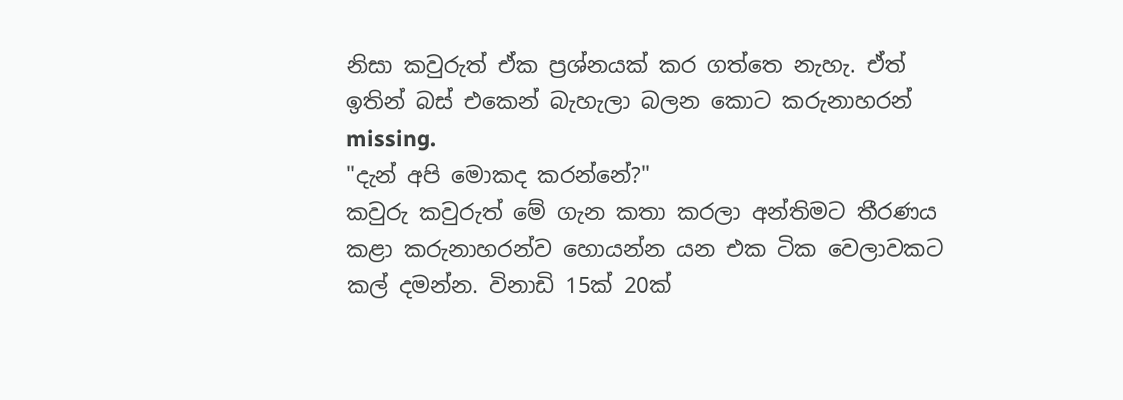නිසා කවුරුත් ඒක ප්‍රශ්නයක් කර ගත්තෙ නැහැ. ඒත් ඉතින් බස් එකෙන් බැහැලා බලන කොට කරුනාහරන් missing.
"දැන් අපි මොකද කරන්නේ?"
කවුරු කවුරුත් මේ ගැන කතා කරලා අන්තිමට තීරණය කළා කරුනාහරන්ව හොයන්න යන එක ටික වෙලාවකට කල් දමන්න. විනාඩි 15ක් 20ක්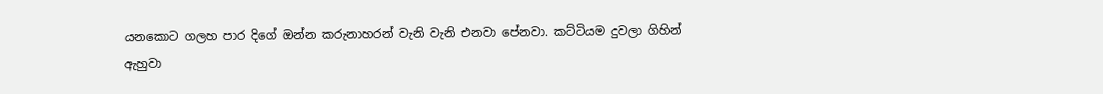යනකොට ගලහ පාර දිගේ ඔන්න කරුනාහරන් වැනි වැනි එනවා පේනවා. කට්ටියම දුවලා ගිහින් ඇහුවා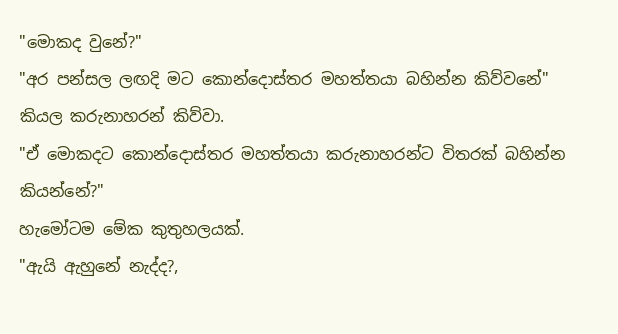"මොකද වුනේ?"
"අර පන්සල ලඟදි මට කොන්දොස්තර මහත්තයා බහින්න කිව්වනේ"
කියල කරුනාහරන් කිව්වා.
"ඒ මොකදට කොන්දොස්තර මහත්තයා කරුනාහරන්ට විතරක් බහින්න කියන්නේ?"
හැමෝටම මේක කුතුහලයක්.
"ඇයි ඇහුනේ නැද්ද?,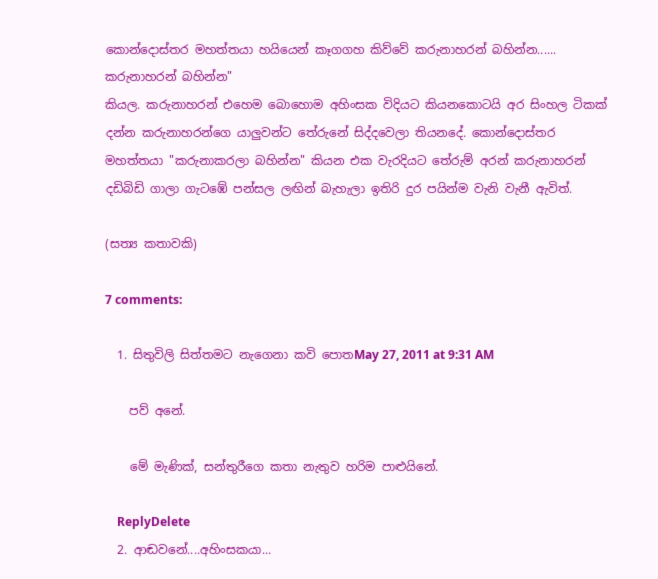කොන්දොස්තර මහත්තයා හයියෙන් කෑගගහ කිව්වේ කරුනාහරන් බහින්න...... කරුනාහරන් බහින්න"
කියල. කරුනාහරන් එහෙම බොහොම අහිංසක විදියට කියනකොටයි අර සිංහල ටිකක් දන්න කරුනාහරන්ගෙ යාලුවන්ට තේරුනේ සිද්දවෙලා තියනදේ. කොන්දොස්තර මහත්තයා "කරුනාකරලා බහින්න" කියන එක වැරදියට තේරුම් අරන් කරුනාහරන් දඩිබිඩි ගාලා ගැටඹේ පන්සල ලඟින් බැහැලා ඉතිරි දුර පයින්ම වැනි වැනී ඇවිත්.

(සත්‍ය කතාවකි)

7 comments:

  1. සිතුවිලි සිත්තමට නැගෙනා කවි පොතMay 27, 2011 at 9:31 AM

    පව් අනේ.

    මේ මැණික්, සන්තුරීගෙ කතා නැතුව හරිම පාළුයිනේ.

    ReplyDelete
  2. ආඬවනේ....අහිංසකයා...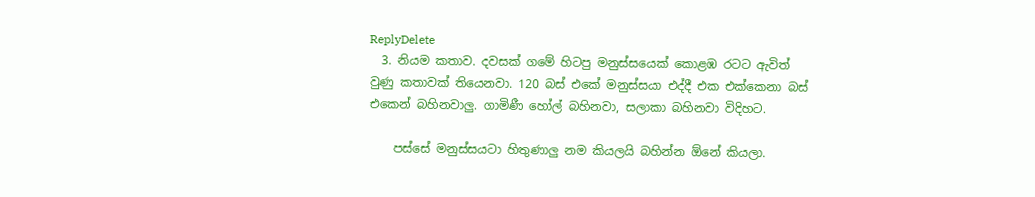ReplyDelete
  3. නියම කතාව. දවසක් ගමේ හිටපු මනුස්සයෙක් කොළඹ රටට ඇවිත් වුණු කතාවක් තියෙනවා. 120 බස් එකේ මනුස්සයා එද්දී එක එක්කෙනා බස් එකෙන් බහිනවාලු. ගාමිණී හෝල් බහිනවා, සලාකා බහිනවා විදිහට.

    පස්සේ මනුස්සයටා හිතුණාලු නම කියලයි බහින්න ඕනේ කියලා.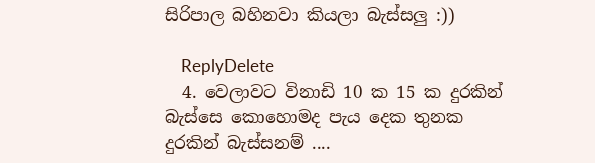සිරිපාල බහිනවා කියලා බැස්සලු :))

    ReplyDelete
  4. වෙලාවට විනාඩි 10 ක 15 ක දුරකින් බැස්සෙ කොහොමද පැය දෙක තුනක දුරකින් බැස්සනම් ....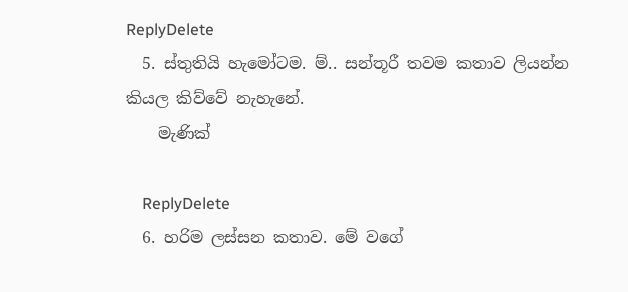ReplyDelete
  5. ස්තුතියි හැමෝටම. ම්.. සන්තූරී තවම කතාව ලියන්න කියල කිව්වේ නැහැනේ.
    මැණික්

    ReplyDelete
  6. හරිම ලස්සන කතාව. මේ වගේ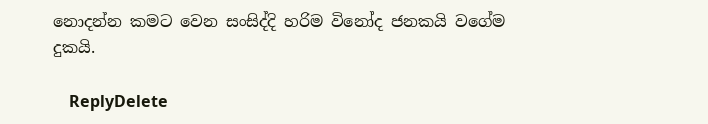නොදන්න කමට වෙන සංසිද්දි හරිම විනෝද ජනකයි වගේම දුකයි.

    ReplyDelete